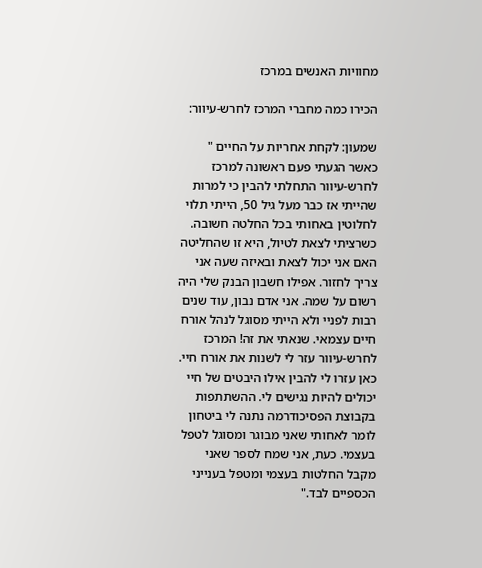מחוויות האנשים במרכז

הכירו כמה מחברי המרכז לחרש-עיוור:

שמעון: לקחת אחריות על החיים " כאשר הגעתי פעם ראשונה למרכז לחרש-עיוור התחלתי להבין כי למרות שהייתי אז כבר מעל גיל 50, הייתי תלוי לחלוטין באחותי בכל החלטה חשובה. כשרציתי לצאת לטיול, היא זו שהחליטה האם אני יכול לצאת ובאיזה שעה אני צריך לחזור. אפילו חשבון הבנק שלי היה רשום על שמה. אני אדם נבון, עוד שנים רבות לפניי ולא הייתי מסוגל לנהל אורח חיים עצמאי. שנאתי את זה! המרכז לחרש-עיוור עזר לי לשנות את אורח חיי. כאן עזרו לי להבין אילו היבטים של חיי יכולים להיות נגישים לי. ההשתתפות בקבוצת הפסיכודרמה נתנה לי ביטחון לומר לאחותי שאני מבוגר ומסוגל לטפל בעצמי. כעת, אני שמח לספר שאני מקבל החלטות בעצמי ומטפל בענייני הכספיים לבד."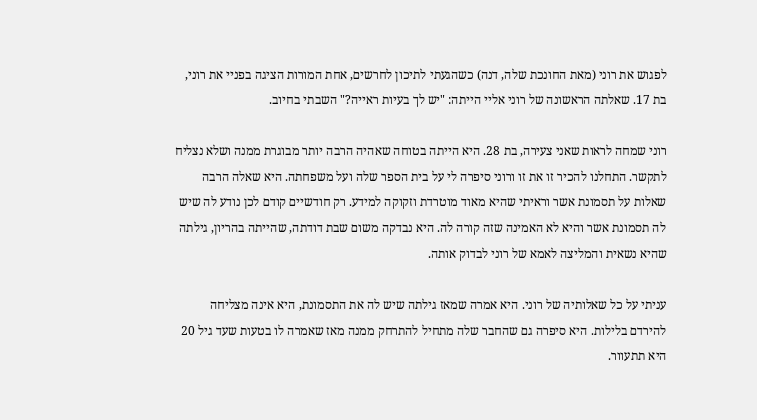לפגוש את רוני (מאת החונכת שלה, דנה) כשהגעתי לתיכון לחרשים, אחת המורות הציגה בפניי את רוני, בת 17. שאלתה הראשונה של רוני אליי הייתה: "יש לך בעיות ראייה?" השבתי בחיוב.

רוני שמחה לראות שאני צעירה, בת 28. היא הייתה בטוחה שאהיה הרבה יותר מבוגרת ממנה ושלא נצליח לתקשר. התחלנו להכיר זו את זו ורוני סיפרה לי על בית הספר שלה ועל משפחתה. היא שאלה הרבה שאלות על תסמונת אשר וראיתי שהיא מאוד מוטרדת וזקוקה למידע. רק חודשיים קודם לכן נודע לה שיש לה תסמונת אשר והיא לא האמינה שזה קורה לה. היא נבדקה משום שבת דודתה, שהייתה בהריון, גילתה שהיא נשאית והמליצה לאמא של רוני לבדוק אותה.

עניתי על כל שאלותיה של רוני. היא אמרה שמאז גילתה שיש לה את התסמונת, היא אינה מצליחה להירדם בלילות. היא סיפרה גם שהחבר שלה מתחיל להתרחק ממנה מאז שאמרה לו בטעות שעד גיל 20 היא תתעוור.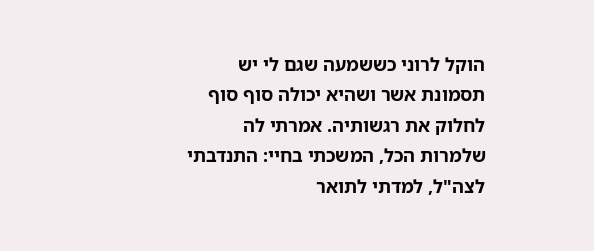הוקל לרוני כששמעה שגם לי יש תסמונת אשר ושהיא יכולה סוף סוף לחלוק את רגשותיה. אמרתי לה שלמרות הכל, המשכתי בחיי: התנדבתי לצה"ל, למדתי לתואר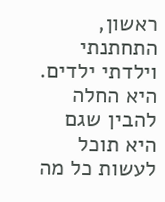ראשון, התחתנתי וילדתי ילדים. היא החלה להבין שגם היא תוכל לעשות כל מה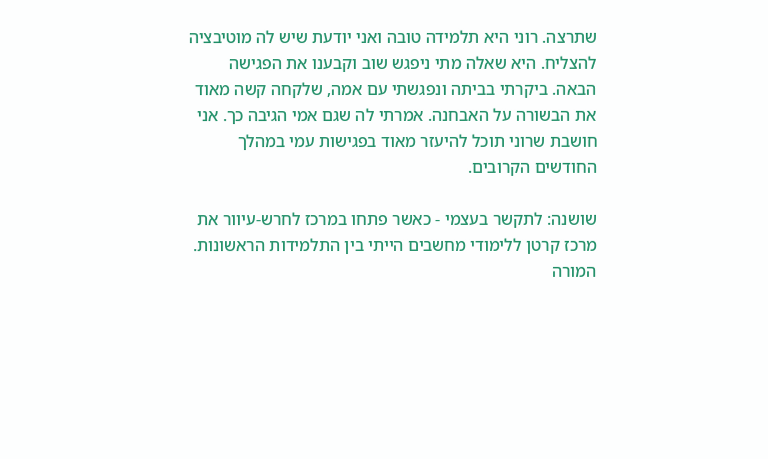שתרצה. רוני היא תלמידה טובה ואני יודעת שיש לה מוטיבציה להצליח. היא שאלה מתי ניפגש שוב וקבענו את הפגישה הבאה. ביקרתי בביתה ונפגשתי עם אמה, שלקחה קשה מאוד את הבשורה על האבחנה. אמרתי לה שגם אמי הגיבה כך. אני חושבת שרוני תוכל להיעזר מאוד בפגישות עמי במהלך החודשים הקרובים.

שושנה: לתקשר בעצמי - כאשר פתחו במרכז לחרש-עיוור את מרכז קרטן ללימודי מחשבים הייתי בין התלמידות הראשונות. המורה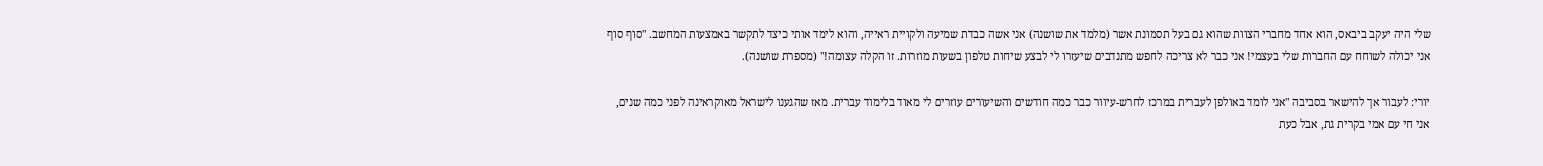שלי היה יעקב ביבאס, הוא אחד מחברי הצוות שהוא גם בעל תסמונת אשר (מלמד את שושנה) אני אשה כבדת שמיעה ולקויית ראייה, והוא לימד אותי כיצד לתקשר באמצעות המחשב. "סוף סוף אני יכולה לשוחח עם החברות שלי בעצמי! אני כבר לא צריכה לחפש מתנדבים שיעזרו לי לבצע שיחות טלפון בשעות מוזרות. זו הקלה עצומה!" (מספרת שושנה).

יורי: לעבור אך להישאר בסביבה "אני לומד באולפן לעברית במרכז לחרש-עיוור כבר כמה חודשים והשיעורים עוזרים לי מאוד בלימוד עברית. מאז שהגענו לישראל מאוקראינה לפני כמה שנים, אני חי עם אמי בקרית גת, אבל כעת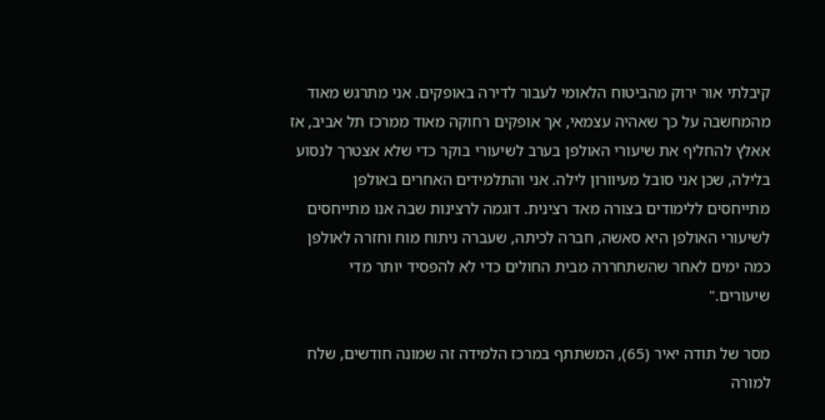קיבלתי אור ירוק מהביטוח הלאומי לעבור לדירה באופקים. אני מתרגש מאוד מהמחשבה על כך שאהיה עצמאי, אך אופקים רחוקה מאוד ממרכז תל אביב, אז אאלץ להחליף את שיעורי האולפן בערב לשיעורי בוקר כדי שלא אצטרך לנסוע בלילה, שכן אני סובל מעיוורון לילה. אני והתלמידים האחרים באולפן מתייחסים ללימודים בצורה מאד רצינית. דוגמה לרצינות שבה אנו מתייחסים לשיעורי האולפן היא סאשה, חברה לכיתה, שעברה ניתוח מוח וחזרה לאולפן כמה ימים לאחר שהשתחררה מבית החולים כדי לא להפסיד יותר מדי שיעורים."

מסר של תודה יאיר (65), המשתתף במרכז הלמידה זה שמונה חודשים, שלח למורה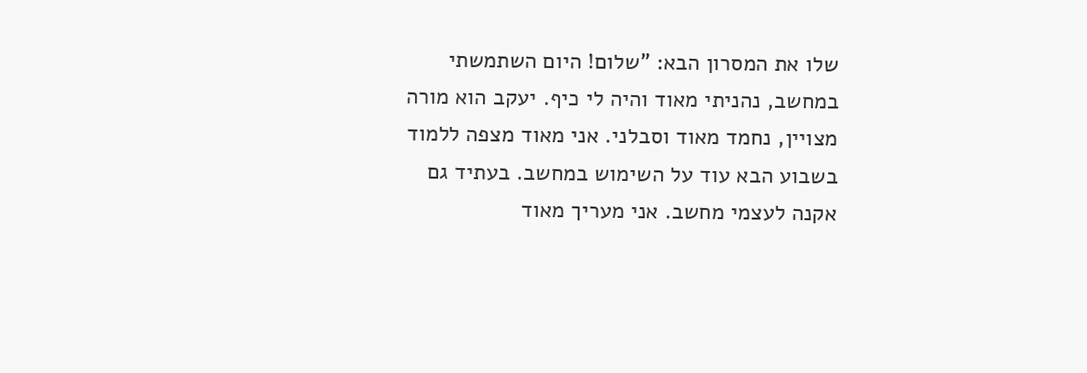שלו את המסרון הבא: "שלום! היום השתמשתי במחשב, נהניתי מאוד והיה לי כיף. יעקב הוא מורה מצויין, נחמד מאוד וסבלני. אני מאוד מצפה ללמוד בשבוע הבא עוד על השימוש במחשב. בעתיד גם אקנה לעצמי מחשב. אני מעריך מאוד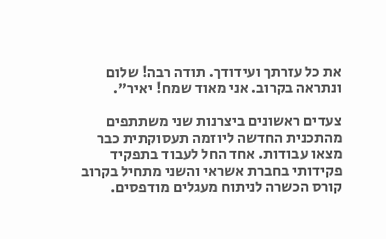את כל עזרתך ועידודך. תודה רבה! שלום ונתראה בקרוב. אני מאוד שמח! יאיר".

צעדים ראשונים ביצרנות שני משתתפים מהתכנית החדשה ליוזמה תעסוקתית כבר מצאו עבודות. אחד החל לעבוד בתפקיד פקידותי בחברת אשראי והשני מתחיל בקרוב קורס הכשרה לניתוח מעגלים מודפסים.